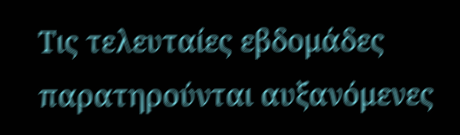Τις τελευταίες εβδομάδες παρατηρούνται αυξανόμενες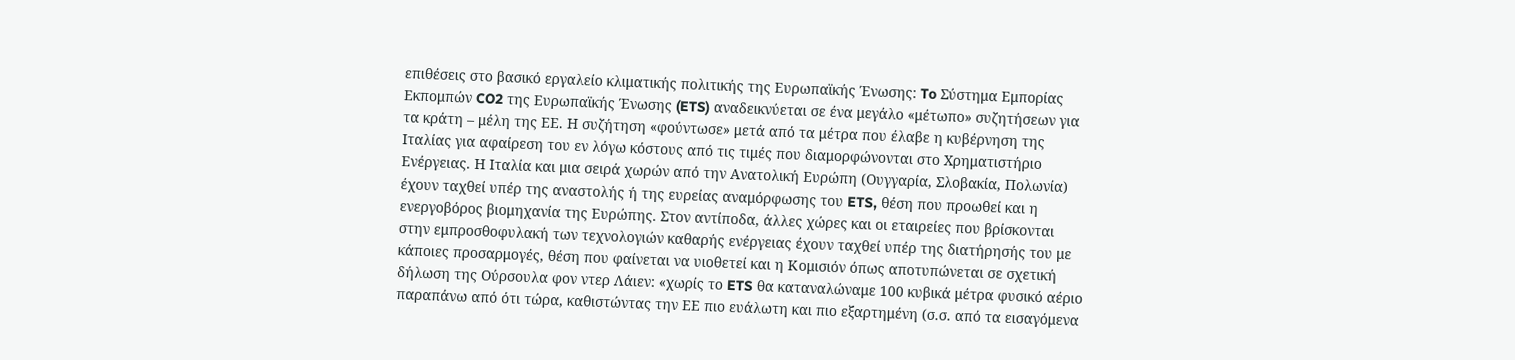επιθέσεις στο βασικό εργαλείο κλιματικής πολιτικής της Ευρωπαϊκής Ένωσης: To Σύστημα Εμπορίας Eκπομπών CO2 της Ευρωπαϊκής Ένωσης (ETS) αναδεικνύεται σε ένα μεγάλο «μέτωπο» συζητήσεων για τα κράτη – μέλη της ΕΕ. Η συζήτηση «φούντωσε» μετά από τα μέτρα που έλαβε η κυβέρνηση της Ιταλίας για αφαίρεση του εν λόγω κόστους από τις τιμές που διαμορφώνονται στο Χρηματιστήριο Ενέργειας. Η Ιταλία και μια σειρά χωρών από την Ανατολική Ευρώπη (Ουγγαρία, Σλοβακία, Πολωνία) έχουν ταχθεί υπέρ της αναστολής ή της ευρείας αναμόρφωσης του ETS, θέση που προωθεί και η ενεργοβόρος βιομηχανία της Ευρώπης. Στον αντίποδα, άλλες χώρες και οι εταιρείες που βρίσκονται στην εμπροσθοφυλακή των τεχνολογιών καθαρής ενέργειας έχουν ταχθεί υπέρ της διατήρησής του με κάποιες προσαρμογές, θέση που φαίνεται να υιοθετεί και η Κομισιόν όπως αποτυπώνεται σε σχετική δήλωση της Ούρσουλα φον ντερ Λάιεν: «χωρίς το ETS θα καταναλώναμε 100 κυβικά μέτρα φυσικό αέριο παραπάνω από ότι τώρα, καθιστώντας την ΕΕ πιο ευάλωτη και πιο εξαρτημένη (σ.σ. από τα εισαγόμενα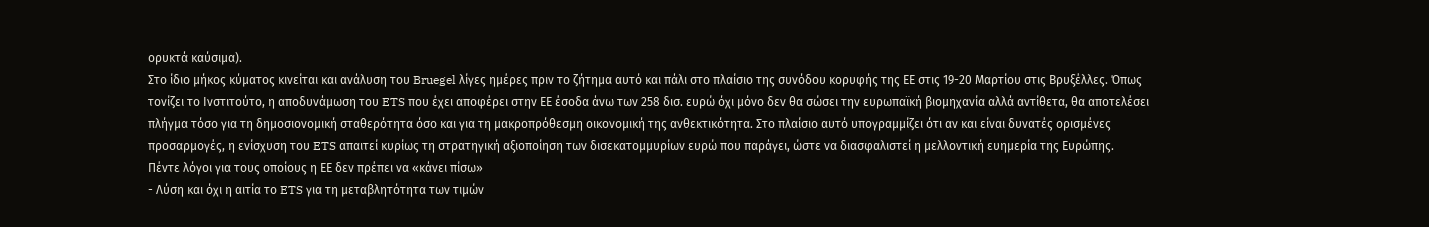ορυκτά καύσιμα).
Στο ίδιο μήκος κύματος κινείται και ανάλυση του Bruegel λίγες ημέρες πριν το ζήτημα αυτό και πάλι στο πλαίσιο της συνόδου κορυφής της ΕΕ στις 19-20 Μαρτίου στις Βρυξέλλες. Όπως τονίζει το Ινστιτούτο, η αποδυνάμωση του ETS που έχει αποφέρει στην ΕΕ έσοδα άνω των 258 δισ. ευρώ όχι μόνο δεν θα σώσει την ευρωπαϊκή βιομηχανία αλλά αντίθετα, θα αποτελέσει πλήγμα τόσο για τη δημοσιονομική σταθερότητα όσο και για τη μακροπρόθεσμη οικονομική της ανθεκτικότητα. Στο πλαίσιο αυτό υπογραμμίζει ότι αν και είναι δυνατές ορισμένες προσαρμογές, η ενίσχυση του ETS απαιτεί κυρίως τη στρατηγική αξιοποίηση των δισεκατομμυρίων ευρώ που παράγει, ώστε να διασφαλιστεί η μελλοντική ευημερία της Ευρώπης.
Πέντε λόγοι για τους οποίους η ΕΕ δεν πρέπει να «κάνει πίσω»
- Λύση και όχι η αιτία το ETS για τη μεταβλητότητα των τιμών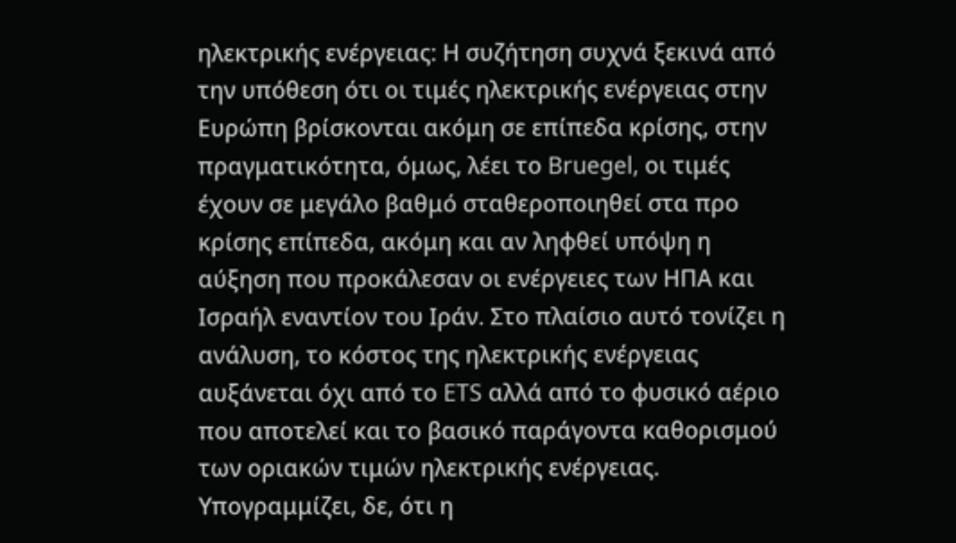ηλεκτρικής ενέργειας: Η συζήτηση συχνά ξεκινά από την υπόθεση ότι οι τιμές ηλεκτρικής ενέργειας στην Ευρώπη βρίσκονται ακόμη σε επίπεδα κρίσης, στην πραγματικότητα, όμως, λέει το Bruegel, οι τιμές έχουν σε μεγάλο βαθμό σταθεροποιηθεί στα προ κρίσης επίπεδα, ακόμη και αν ληφθεί υπόψη η αύξηση που προκάλεσαν οι ενέργειες των ΗΠΑ και Ισραήλ εναντίον του Ιράν. Στο πλαίσιο αυτό τονίζει η ανάλυση, το κόστος της ηλεκτρικής ενέργειας αυξάνεται όχι από το ETS αλλά από το φυσικό αέριο που αποτελεί και το βασικό παράγοντα καθορισμού των οριακών τιμών ηλεκτρικής ενέργειας. Υπογραμμίζει, δε, ότι η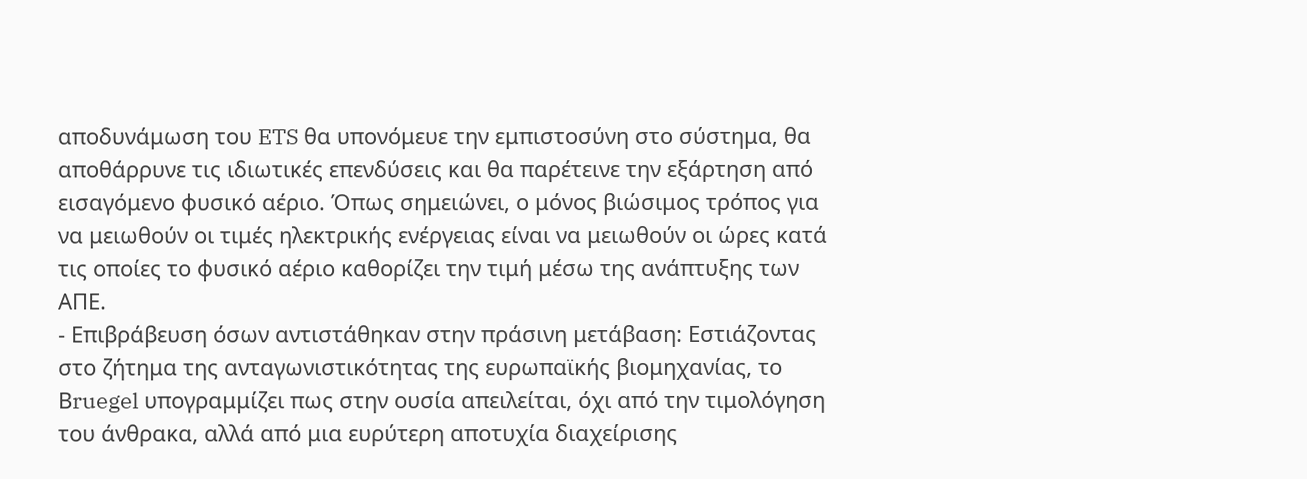αποδυνάμωση του ETS θα υπονόμευε την εμπιστοσύνη στο σύστημα, θα αποθάρρυνε τις ιδιωτικές επενδύσεις και θα παρέτεινε την εξάρτηση από εισαγόμενο φυσικό αέριο. Όπως σημειώνει, ο μόνος βιώσιμος τρόπος για να μειωθούν οι τιμές ηλεκτρικής ενέργειας είναι να μειωθούν οι ώρες κατά τις οποίες το φυσικό αέριο καθορίζει την τιμή μέσω της ανάπτυξης των ΑΠΕ.
- Επιβράβευση όσων αντιστάθηκαν στην πράσινη μετάβαση: Εστιάζοντας στο ζήτημα της ανταγωνιστικότητας της ευρωπαϊκής βιομηχανίας, το Βruegel υπογραμμίζει πως στην ουσία απειλείται, όχι από την τιμολόγηση του άνθρακα, αλλά από μια ευρύτερη αποτυχία διαχείρισης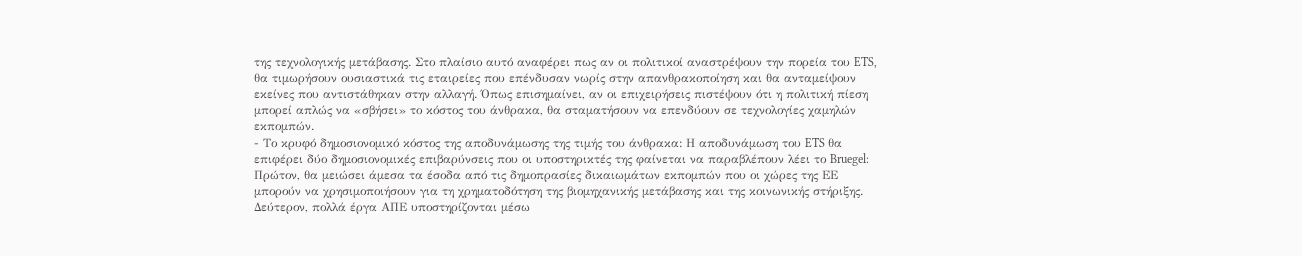της τεχνολογικής μετάβασης. Στο πλαίσιο αυτό αναφέρει πως αν οι πολιτικοί αναστρέψουν την πορεία του ETS, θα τιμωρήσουν ουσιαστικά τις εταιρείες που επένδυσαν νωρίς στην απανθρακοποίηση και θα ανταμείψουν εκείνες που αντιστάθηκαν στην αλλαγή. Όπως επισημαίνει, αν οι επιχειρήσεις πιστέψουν ότι η πολιτική πίεση μπορεί απλώς να «σβήσει» το κόστος του άνθρακα, θα σταματήσουν να επενδύουν σε τεχνολογίες χαμηλών εκπομπών.
- Το κρυφό δημοσιονομικό κόστος της αποδυνάμωσης της τιμής του άνθρακα: Η αποδυνάμωση του ETS θα επιφέρει δύο δημοσιονομικές επιβαρύνσεις που οι υποστηρικτές της φαίνεται να παραβλέπουν λέει το Bruegel: Πρώτον, θα μειώσει άμεσα τα έσοδα από τις δημοπρασίες δικαιωμάτων εκπομπών που οι χώρες της ΕΕ μπορούν να χρησιμοποιήσουν για τη χρηματοδότηση της βιομηχανικής μετάβασης και της κοινωνικής στήριξης. Δεύτερον, πολλά έργα ΑΠΕ υποστηρίζονται μέσω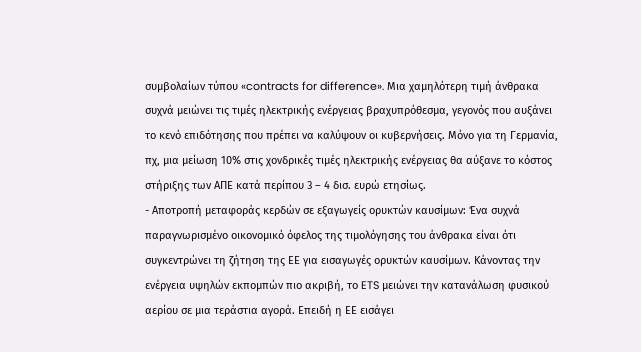συμβολαίων τύπου «contracts for difference». Μια χαμηλότερη τιμή άνθρακα συχνά μειώνει τις τιμές ηλεκτρικής ενέργειας βραχυπρόθεσμα, γεγονός που αυξάνει το κενό επιδότησης που πρέπει να καλύψουν οι κυβερνήσεις. Μόνο για τη Γερμανία, πχ, μια μείωση 10% στις χονδρικές τιμές ηλεκτρικής ενέργειας θα αύξανε το κόστος στήριξης των ΑΠΕ κατά περίπου 3 – 4 δισ. ευρώ ετησίως.
- Αποτροπή μεταφοράς κερδών σε εξαγωγείς ορυκτών καυσίμων: Ένα συχνά παραγνωρισμένο οικονομικό όφελος της τιμολόγησης του άνθρακα είναι ότι συγκεντρώνει τη ζήτηση της ΕΕ για εισαγωγές ορυκτών καυσίμων. Κάνοντας την ενέργεια υψηλών εκπομπών πιο ακριβή, το ETS μειώνει την κατανάλωση φυσικού αερίου σε μια τεράστια αγορά. Επειδή η ΕΕ εισάγει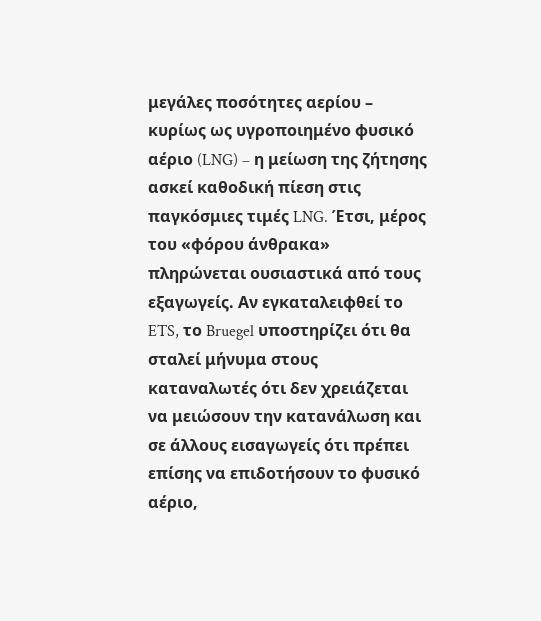μεγάλες ποσότητες αερίου – κυρίως ως υγροποιημένο φυσικό αέριο (LNG) – η μείωση της ζήτησης ασκεί καθοδική πίεση στις παγκόσμιες τιμές LNG. Έτσι, μέρος του «φόρου άνθρακα» πληρώνεται ουσιαστικά από τους εξαγωγείς. Αν εγκαταλειφθεί το ETS, το Bruegel υποστηρίζει ότι θα σταλεί μήνυμα στους καταναλωτές ότι δεν χρειάζεται να μειώσουν την κατανάλωση και σε άλλους εισαγωγείς ότι πρέπει επίσης να επιδοτήσουν το φυσικό αέριο,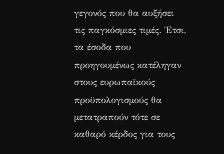γεγονός που θα αυξήσει τις παγκόσμιες τιμές. Έτσι, τα έσοδα που προηγουμένως κατέληγαν στους ευρωπαϊκούς προϋπολογισμούς θα μετατραπούν τότε σε καθαρό κέρδος για τους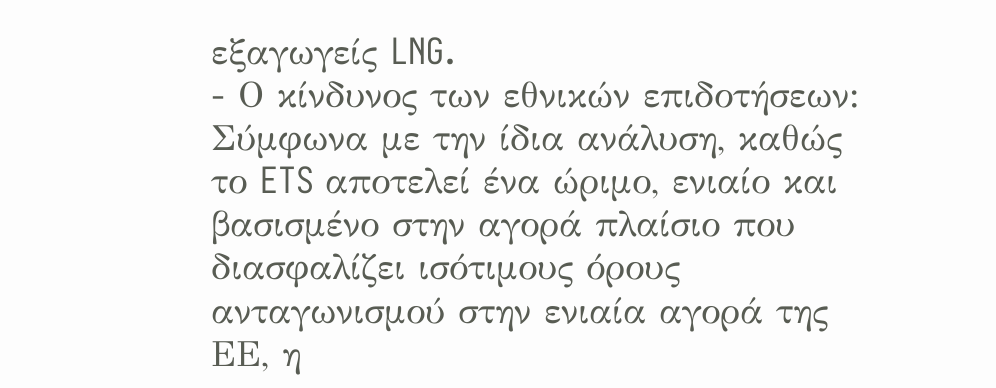εξαγωγείς LNG.
- Ο κίνδυνος των εθνικών επιδοτήσεων: Σύμφωνα με την ίδια ανάλυση, καθώς το ETS αποτελεί ένα ώριμο, ενιαίο και βασισμένο στην αγορά πλαίσιο που διασφαλίζει ισότιμους όρους ανταγωνισμού στην ενιαία αγορά της ΕΕ, η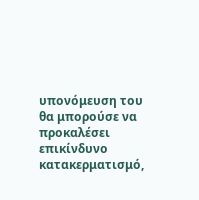υπονόμευση του θα μπορούσε να προκαλέσει επικίνδυνο κατακερματισμό,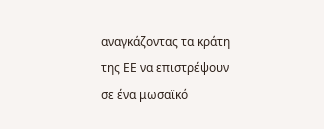αναγκάζοντας τα κράτη της ΕΕ να επιστρέψουν σε ένα μωσαϊκό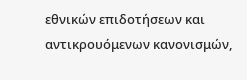εθνικών επιδοτήσεων και αντικρουόμενων κανονισμών,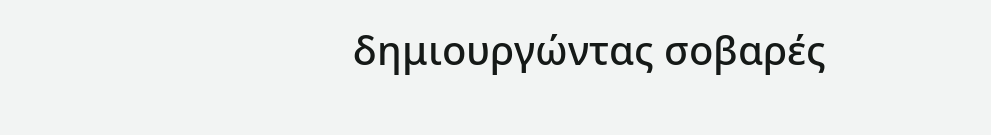δημιουργώντας σοβαρές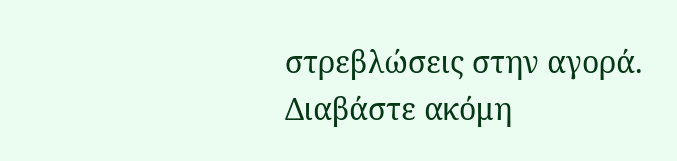στρεβλώσεις στην αγορά.
Διαβάστε ακόμη